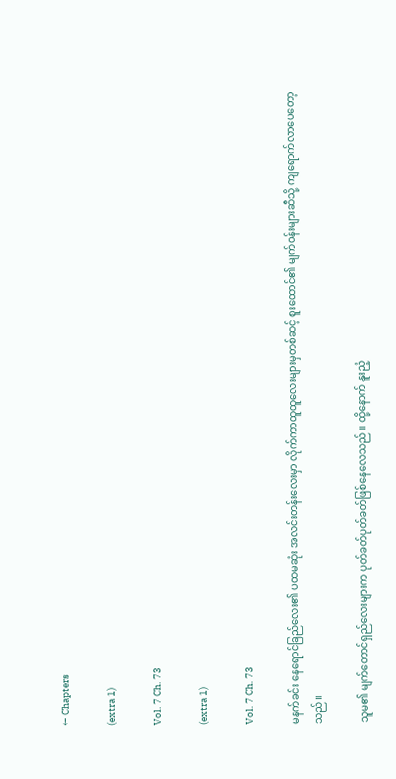← Chapters

(extra 1)

Vol. 7 Ch. 73

(extra 1)

Vol. 7 Ch. 73

မနက်ခင်း နေရောင်ခြည်လေး၏ ပထမဆုံး အလင်းတန်းလေးမှာ လိုက်ကာထူထူလေးများမှတစ်ဆင့် စူးထောင်၏ မျက်ဝန်းများဆီသို့ ကျရောက်လာပေတော့သည်။

သူမ၏ မျက်တောင်ရှည်လေးများက ပုတ်ခတ်ပုတ်ခတ်ဖြစ်နေလေသည်။ ထို့နောက် နူးညံ့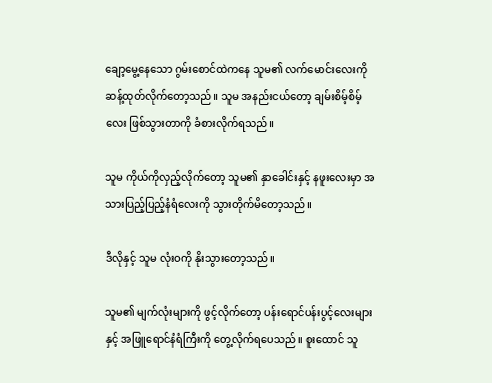ချော့မွေ့နေသော ဂွမ်းစောင်ထဲကနေ သူမ၏ လက်မောင်းလေးကို ဆန့်ထုတ်လိုက်တော့သည်။ သူမ အနည်းငယ်တော့ ချမ်းစိမ့်စိမ့်လေး ဖြစ်သွားတာကို ခံစားလိုက်ရသည်။

သူမ ကိုယ်ကိုလှည့်လိုက်တော့ သူမ၏ နှာခေါင်းနှင့် နဖူးလေးမှာ အသားပြည့်ပြည့်နံရံလေးကို သွားတိုက်မိတော့သည်။

ဒီလိုနှင့် သူမ လုံးဝကို နိုးသွားတော့သည်။

သူမ၏ မျက်လုံးများကို ဖွင့်လိုက်တော့ ပန်းရောင်ပန်းပွင့်လေးများနှင့် အဖြူရောင်နံရံကြီးကို တွေ့လိုက်ရပေသည်။ စူးထောင် သူ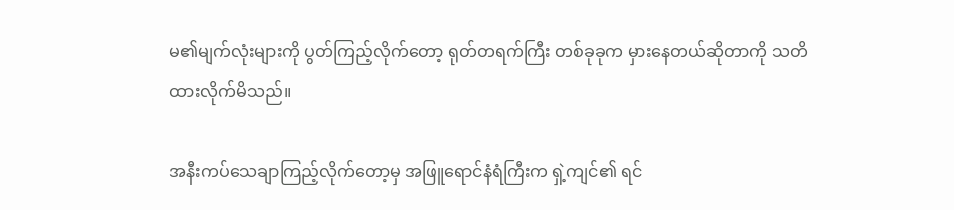မ၏မျက်လုံးများကို ပွတ်ကြည့်လိုက်တော့ ရုတ်တရက်ကြီး တစ်ခုခုက မှားနေတယ်ဆိုတာကို သတိထားလိုက်မိသည်။

အနီးကပ်သေချာကြည့်လိုက်တော့မှ အဖြူရောင်နံရံကြီးက ရှဲ့ကျင်၏ ရင်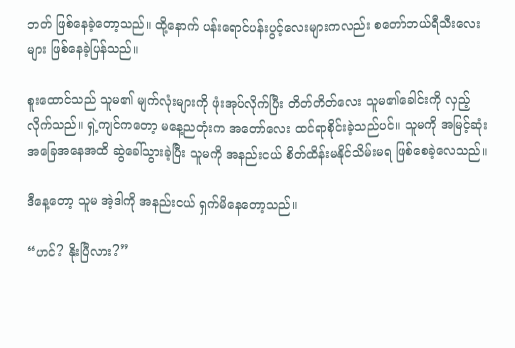ဘတ် ဖြစ်နေခဲ့တော့သည်။ ထို့နောက် ပန်းရောင်ပန်းပွင့်လေးများကလည်း စတော်ဘယ်ရီသီးလေးများ ဖြစ်နေခဲ့ပြန်သည်။

စူးထောင်သည် သူမ၏ မျက်လုံးများကို ဖုံးအုပ်လိုက်ပြီး တိတ်တိတ်လေး သူမ၏ခေါင်းကို လှည့်လိုက်သည်။ ရှဲ့ကျင်ကတော့ မနေ့ညတုံးက အတော်လေး ထင်ရာစိုင်းခဲ့သည်ပင်။ သူမကို အမြင့်ဆုံး အခြေအနေအထိ ဆွဲခေါ်သွားခဲ့ပြီး သူမကို အနည်းငယ် စိတ်ထိန်းမနိုင်သိမ်းမရ ဖြစ်စေခဲ့လေသည်။

ဒီနေ့တော့ သူမ အဲ့ဒါကို အနည်းငယ် ရှက်မိနေတော့သည်။

“ဟင်? နိုးပြီလား?”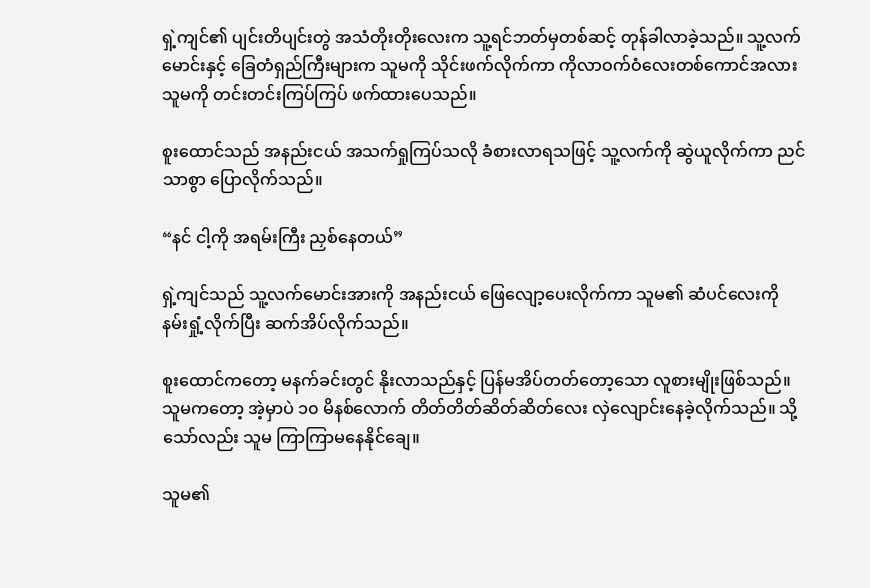ရှဲ့ကျင်၏ ပျင်းတိပျင်းတွဲ အသံတိုးတိုးလေးက သူ့ရင်ဘတ်မှတစ်ဆင့် တုန်ခါလာခဲ့သည်။ သူ့လက်မောင်းနှင့် ခြေတံရှည်ကြီးများက သူမကို သိုင်းဖက်လိုက်ကာ ကိုလာဝက်ဝံလေးတစ်ကောင်အလား သူမကို တင်းတင်းကြပ်ကြပ် ဖက်ထားပေသည်။

စူးထောင်သည် အနည်းငယ် အသက်ရှုကြပ်သလို ခံစားလာရသဖြင့် သူ့လက်ကို ဆွဲယူလိုက်ကာ ညင်သာစွာ ပြောလိုက်သည်။

“နင် ငါ့ကို အရမ်းကြီး ညှစ်နေတယ်”

ရှဲ့ကျင်သည် သူ့လက်မောင်းအားကို အနည်းငယ် ဖြေလျော့ပေးလိုက်ကာ သူမ၏ ဆံပင်လေးကို နမ်းရှုံ့လိုက်ပြီး ဆက်အိပ်လိုက်သည်။

စူးထောင်ကတော့ မနက်ခင်းတွင် နိုးလာသည်နှင့် ပြန်မအိပ်တတ်တော့သော လူစားမျိုးဖြစ်သည်။ သူမကတော့ အဲ့မှာပဲ ၁၀ မိနစ်လောက် တိတ်တိတ်ဆိတ်ဆိတ်လေး လှဲလျောင်းနေခဲ့လိုက်သည်။ သို့သော်လည်း သူမ ကြာကြာမနေနိုင်ချေ။

သူမ၏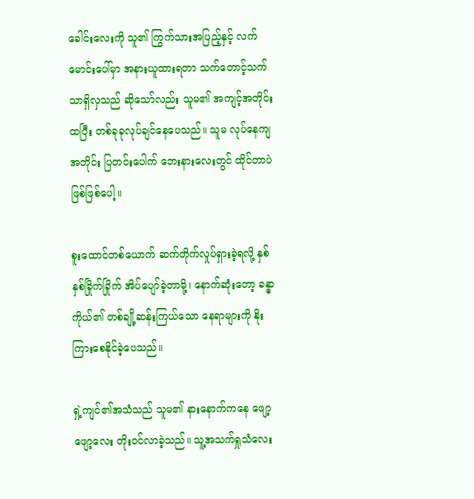ခေါင်းလေးကို သူ၏ ကြွက်သားအပြည့်နှင့် လက်မောင်းပေါ်မှာ အနားယူထားရတာ သက်တောင့်သက်သာရှိလှသည် ဆိုသော်လည်း သူမ၏ အကျင့်အတိုင်း ထပြီး တစ်ခုခုလုပ်ချင်နေပေသည်။ သူမ လုပ်နေကျအတိုင်း ပြတင်းပေါက် ဘေးနားလေးတွင် ထိုင်တာပဲဖြစ်ဖြစ်ပေါ့။

စူးထောင်တစ်ယောက် ဆက်တိုက်လှုပ်ရှားခဲ့ရလို့ နှစ်နှစ်ခြိုက်ခြိုက် အိပ်ပျော်ခဲ့တာမို့၊ နောက်ဆုံးတော့ ခန္ဓာကိုယ်၏ တစ်ချို့ဆန်းကြယ်သော နေရာများကို နိုးကြားစေနိုင်ခဲ့ပေသည်။

ရှဲ့ကျင်၏အသံသည် သူမ၏ နားနောက်ကနေ ဖျော့ဖျော့လေး တိုးဝင်လာခဲ့သည်။ သူ့အသက်ရှုသံလေး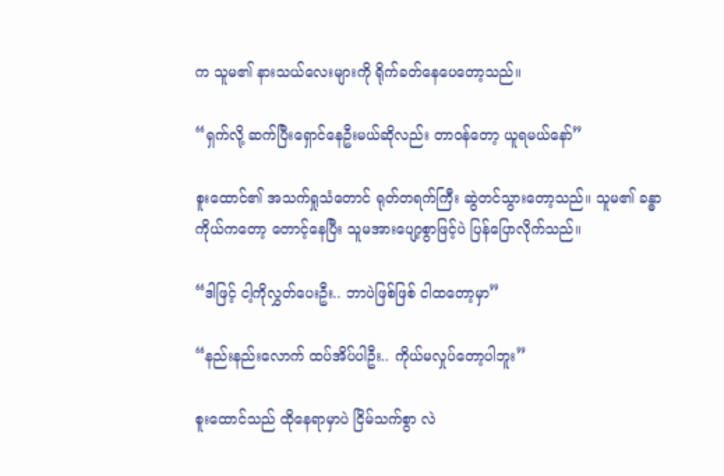က သူမ၏ နားသယ်လေးများကို ရိုက်ခတ်နေပေတော့သည်။

“ရှက်လို့ ဆက်ပြီးရှောင်နေဦးမယ်ဆိုလည်း တာဝန်တော့ ယူရမယ်နော်”

စူးထောင်၏ အသက်ရှုသံတောင် ရုတ်တရက်ကြီး ဆွဲတင်သွားတော့သည်။ သူမ၏ ခန္ဓာကိုယ်ကတော့ တောင့်နေပြီး သူမအားပျော့စွာဖြင့်ပဲ ပြန်ပြောလိုက်သည်။

“ဒါဖြင့် ငါ့ကိုလွှတ်ပေးဦး.. ဘာပဲဖြစ်ဖြစ် ငါထတော့မှာ”

“နည်းနည်းလောက် ထပ်အိပ်ပါဦး.. ကိုယ်မလှုပ်တော့ပါဘူး”

စူးထောင်သည် ထိုနေရာမှာပဲ ငြိမ်သက်စွာ လဲ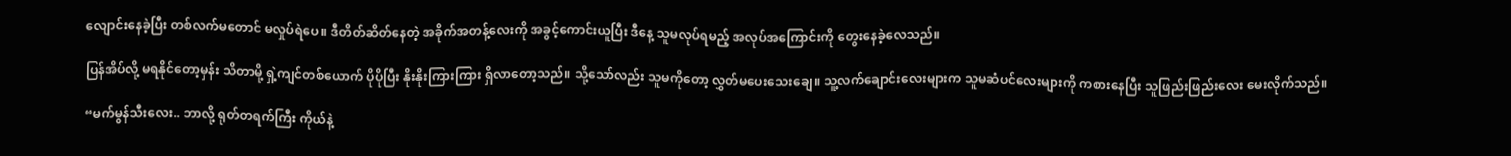လျောင်းနေခဲ့ပြီး တစ်လက်မတောင် မလှုပ်ရဲပေ။ ဒီတိတ်ဆိတ်နေတဲ့ အခိုက်အတန့်လေးကို အခွင့်ကောင်းယူပြီး ဒီနေ့ သူမလုပ်ရမည့် အလုပ်အကြောင်းကို တွေးနေခဲ့လေသည်။

ပြန်အိပ်လို့ မရနိုင်တော့မှန်း သိတာမို့ ရှဲ့ကျင်တစ်ယောက် ပိုပိုပြီး နိုးနိုးကြားကြား ရှိလာတော့သည်။ သို့သော်လည်း သူမကိုတော့ လွှတ်မပေးသေးချေ။ သူ့လက်ချောင်းလေးများက သူမဆံပင်လေးများကို ကစားနေပြီး သူဖြည်းဖြည်းလေး မေးလိုက်သည်။

“မက်မွန်သီးလေး.. ဘာလို့ ရုတ်တရက်ကြီး ကိုယ်နဲ့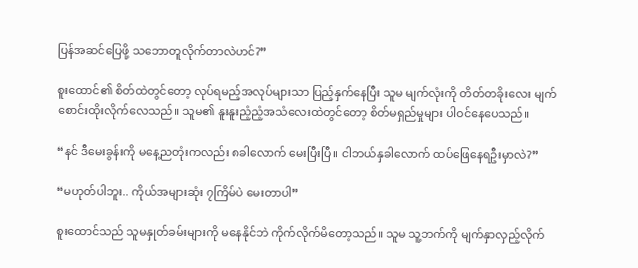ပြန်အဆင်ပြေဖို့ သဘောတူလိုက်တာလဲဟင်?”

စူးထောင်၏ စိတ်ထဲတွင်တော့ လုပ်ရမည့်အလုပ်များသာ ပြည့်နှက်နေပြီး သူမ မျက်လုံးကို တိတ်တခိုးလေး မျက်စောင်းထိုးလိုက်လေသည်။ သူမ၏ နူးနူးညံ့ညံ့အသံလေးထဲတွင်တော့ စိတ်မရှည်မှုများ ပါဝင်နေပေသည်။

“နင် ဒီမေးခွန်းကို မနေ့ညတုံးကလည်း ၈ခါလောက် မေးပြီးပြီ။ ငါဘယ်နှခါလောက် ထပ်ဖြေနေရဦးမှာလဲ?”

“မဟုတ်ပါဘူး.. ကိုယ်အများဆုံး ၇ကြိမ်ပဲ မေးတာပါ”

စူးထောင်သည် သူမနှုတ်ခမ်းများကို မနေနိုင်ဘဲ ကိုက်လိုက်မိတော့သည်။ သူမ သူ့ဘက်ကို မျက်နှာလှည့်လိုက်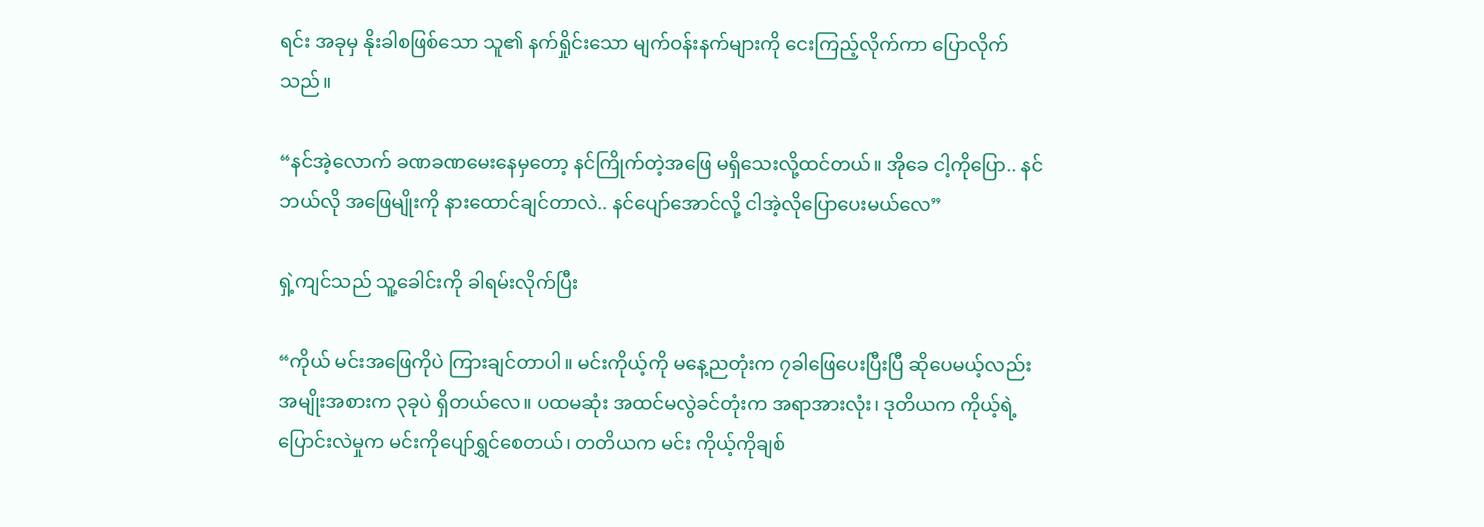ရင်း အခုမှ နိုးခါစဖြစ်သော သူ၏ နက်ရှိုင်းသော မျက်ဝန်းနက်များကို ငေးကြည့်လိုက်ကာ ပြောလိုက်သည်။

“နင်အဲ့လောက် ခဏခဏမေးနေမှတော့ နင်ကြိုက်တဲ့အဖြေ မရှိသေးလို့ထင်တယ်။ အိုခေ ငါ့ကိုပြော.. နင်ဘယ်လို အဖြေမျိုးကို နားထောင်ချင်တာလဲ.. နင်ပျော်အောင်လို့ ငါအဲ့လိုပြောပေးမယ်လေ”

ရှဲ့ကျင်သည် သူ့ခေါင်းကို ခါရမ်းလိုက်ပြီး

“ကိုယ် မင်းအဖြေကိုပဲ ကြားချင်တာပါ။ မင်းကိုယ့်ကို မနေ့ညတုံးက ၇ခါဖြေပေးပြီးပြီ ဆိုပေမယ့်လည်း အမျိုးအစားက ၃ခုပဲ ရှိတယ်လေ။ ပထမဆုံး အထင်မလွဲခင်တုံးက အရာအားလုံး၊ ဒုတိယက ကိုယ့်ရဲ့ပြောင်းလဲမှုက မင်းကိုပျော်ရွှင်စေတယ်၊ တတိယက မင်း ကိုယ့်ကိုချစ်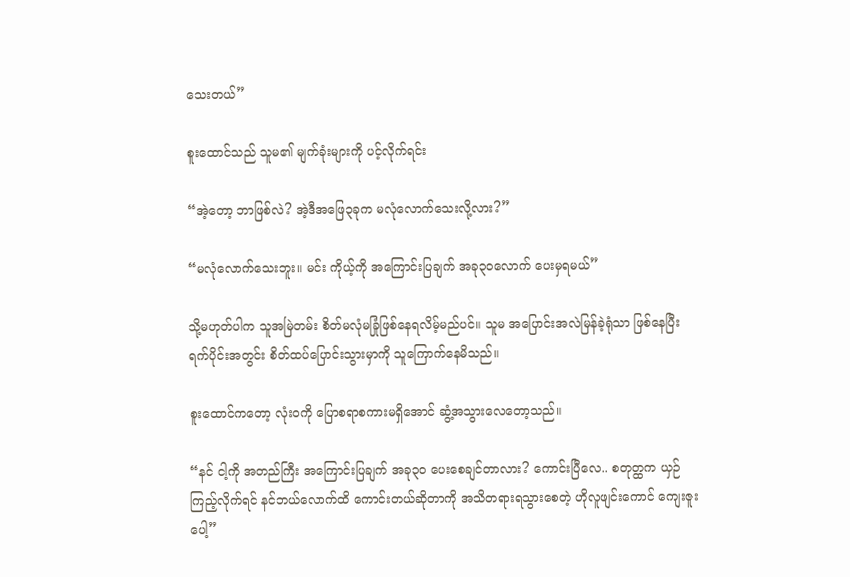သေးတယ်”

စူးထောင်သည် သူမ၏ မျက်ခုံးများကို ပင့်လိုက်ရင်း

“အဲ့တော့ ဘာဖြစ်လဲ? အဲ့ဒီအဖြေ၃ခုက မလုံလောက်သေးလို့လား?”

“မလုံလောက်သေးဘူး။ မင်း ကိုယ့်ကို အကြောင်းပြချက် အခု၃၀လောက် ပေးမှရမယ်”

သို့မဟုတ်ပါက သူအမြဲတမ်း စိတ်မလုံမခြုံဖြစ်နေရလိမ့်မည်ပင်။ သူမ အပြောင်းအလဲမြန်ခဲ့ရုံသာ ဖြစ်နေပြီး ရက်ပိုင်းအတွင်း စိတ်ထပ်ပြောင်းသွားမှာကို သူကြောက်နေမိသည်။

စူးထောင်ကတော့ လုံးဝကို ပြောစရာစကားမရှိအောင် ဆွံ့အသွားလေတော့သည်။

“နင် ငါ့ကို အတည်ကြီး အကြောင်းပြချက် အခု၃၀ ပေးစေချင်တာလား? ကောင်းပြီလေ.. စတုတ္ထက ယှဉ်ကြည့်လိုက်ရင် နင်ဘယ်လောက်ထိ ကောင်းတယ်ဆိုတာကို အသိတရားရသွားစေတဲ့ ဟိုလူဖျင်းကောင် ကျေးဇူးပေါ့”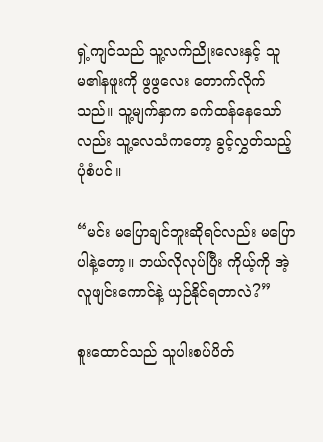ရှဲ့ကျင်သည် သူ့လက်ညိုးလေးနှင့် သူမ၏နဖူးကို ဖွဖွလေး တောက်လိုက်သည်။ သူ့မျက်နှာက ခက်ထန်နေသော်လည်း သူ့လေသံကတော့ ခွင့်လွှတ်သည့်ပုံစံပင်။

“မင်း မပြောချင်ဘူးဆိုရင်လည်း မပြောပါနဲ့တော့။ ဘယ်လိုလုပ်ပြီး ကိုယ့်ကို အဲ့လူဖျင်းကောင်နဲ့ ယှဉ်နိုင်ရတာလဲ?”

စူးထောင်သည် သူပါးစပ်ပိတ်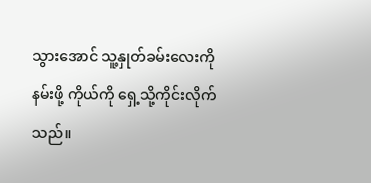သွားအောင် သူ့နှုတ်ခမ်းလေးကိုနမ်းဖို့ ကိုယ်ကို ရှေ့သို့ကိုင်းလိုက်သည်။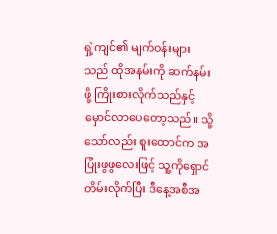ရှဲ့ကျင်၏ မျက်ဝန်းများသည် ထိုအနမ်းကို ဆက်နမ်းဖို့ ကြိုးစားလိုက်သည်နှင့် မှောင်လာပေတော့သည်။ သို့သော်လည်း စူးထောင်က အပြုံးဖွဖွလေးဖြင့် သူ့ကိုရှောင်တိမ်းလိုက်ပြီး ဒီနေ့အစီအ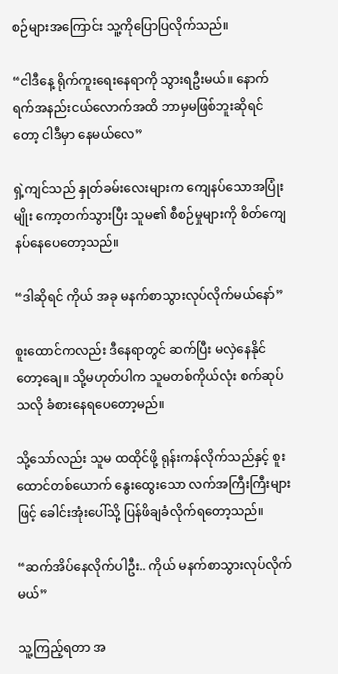စဉ်များအကြောင်း သူ့ကိုပြောပြလိုက်သည်။

“ငါဒီနေ့ ရိုက်ကူးရေးနေရာကို သွားရဦးမယ်။ နောက်ရက်အနည်းငယ်လောက်အထိ ဘာမှမဖြစ်ဘူးဆိုရင်တော့ ငါဒီမှာ နေမယ်လေ”

ရှဲ့ကျင်သည် နှုတ်ခမ်းလေးများက ကျေနပ်သောအပြုံးမျိုး ကော့တက်သွားပြီး သူမ၏ စီစဉ်မှုများကို စိတ်ကျေနပ်နေပေတော့သည်။

“ဒါဆိုရင် ကိုယ် အခု မနက်စာသွားလုပ်လိုက်မယ်နော်”

စူးထောင်ကလည်း ဒီနေရာတွင် ဆက်ပြီး မလှဲနေနိုင်တော့ချေ။ သို့မဟုတ်ပါက သူမတစ်ကိုယ်လုံး စက်ဆုပ်သလို ခံစားနေရပေတော့မည်။

သို့သော်လည်း သူမ ထထိုင်ဖို့ ရုန်းကန်လိုက်သည်နှင့် စူးထောင်တစ်ယောက် နွေးထွေးသော လက်အကြီးကြီးများဖြင့် ခေါင်းအုံးပေါ်သို့ ပြန်ဖိချခံလိုက်ရတော့သည်။

“ဆက်အိပ်နေလိုက်ပါဦး.. ကိုယ် မနက်စာသွားလုပ်လိုက်မယ်”

သူ့ကြည့်ရတာ အ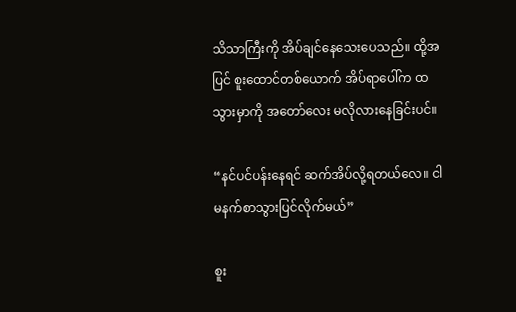သိသာကြီးကို အိပ်ချင်နေသေးပေသည်။ ထို့အပြင် စူးထောင်တစ်ယောက် အိပ်ရာပေါ်က ထသွားမှာကို အတော်လေး မလိုလားနေခြင်းပင်။

“နင်ပင်ပန်းနေရင် ဆက်အိပ်လို့ရတယ်လေ။ ငါမနက်စာသွားပြင်လိုက်မယ်”

စူး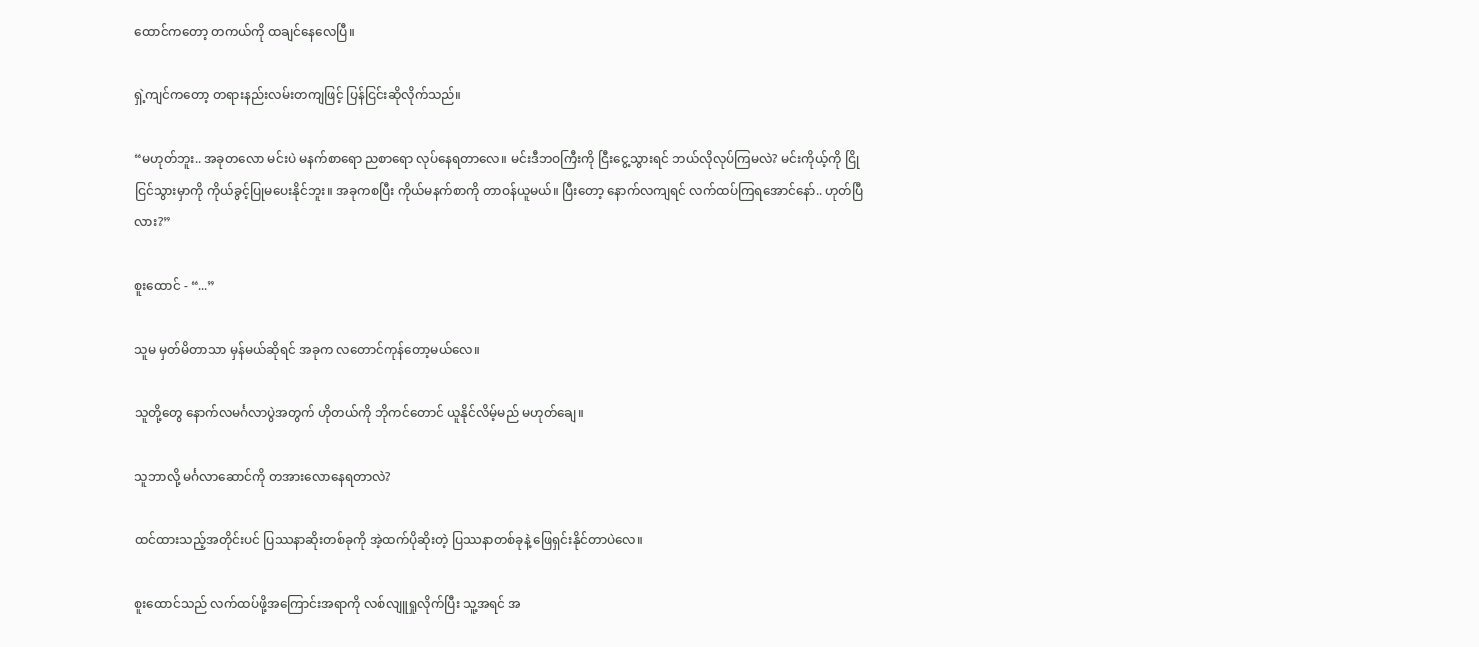ထောင်ကတော့ တကယ်ကို ထချင်နေလေပြီ။

ရှဲ့ကျင်ကတော့ တရားနည်းလမ်းတကျဖြင့် ပြန်ငြင်းဆိုလိုက်သည်။

“မဟုတ်ဘူး.. အခုတလော မင်းပဲ မနက်စာရော ညစာရော လုပ်နေရတာလေ။ မင်းဒီဘဝကြီးကို ငြီးငွေ့သွားရင် ဘယ်လိုလုပ်ကြမလဲ? မင်းကိုယ့်ကို ငြိုငြင်သွားမှာကို ကိုယ်ခွင့်ပြုမပေးနိုင်ဘူး။ အခုကစပြီး ကိုယ်မနက်စာကို တာဝန်ယူမယ်။ ပြီးတော့ နောက်လကျရင် လက်ထပ်ကြရအောင်နော်.. ဟုတ်ပြီလား?”

စူးထောင် - “...”

သူမ မှတ်မိတာသာ မှန်မယ်ဆိုရင် အခုက လတောင်ကုန်တော့မယ်လေ။

သူတို့တွေ နောက်လမင်္ဂလာပွဲအတွက် ဟိုတယ်ကို ဘိုကင်တောင် ယူနိုင်လိမ့်မည် မဟုတ်ချေ။

သူဘာလို့ မင်္ဂလာဆောင်ကို တအားလောနေရတာလဲ?

ထင်ထားသည့်အတိုင်းပင် ပြဿနာဆိုးတစ်ခုကို အဲ့ထက်ပိုဆိုးတဲ့ ပြဿနာတစ်ခုနဲ့ ဖြေရှင်းနိုင်တာပဲလေ။

စူးထောင်သည် လက်ထပ်ဖို့အကြောင်းအရာကို လစ်လျူရှုလိုက်ပြီး သူ့အရင် အ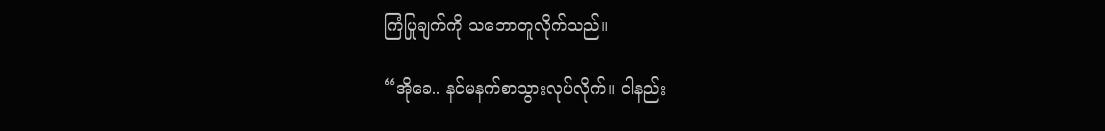ကြံပြုချက်ကို သဘောတူလိုက်သည်။

“အိုခေ.. နင်မနက်စာသွားလုပ်လိုက်။ ငါနည်း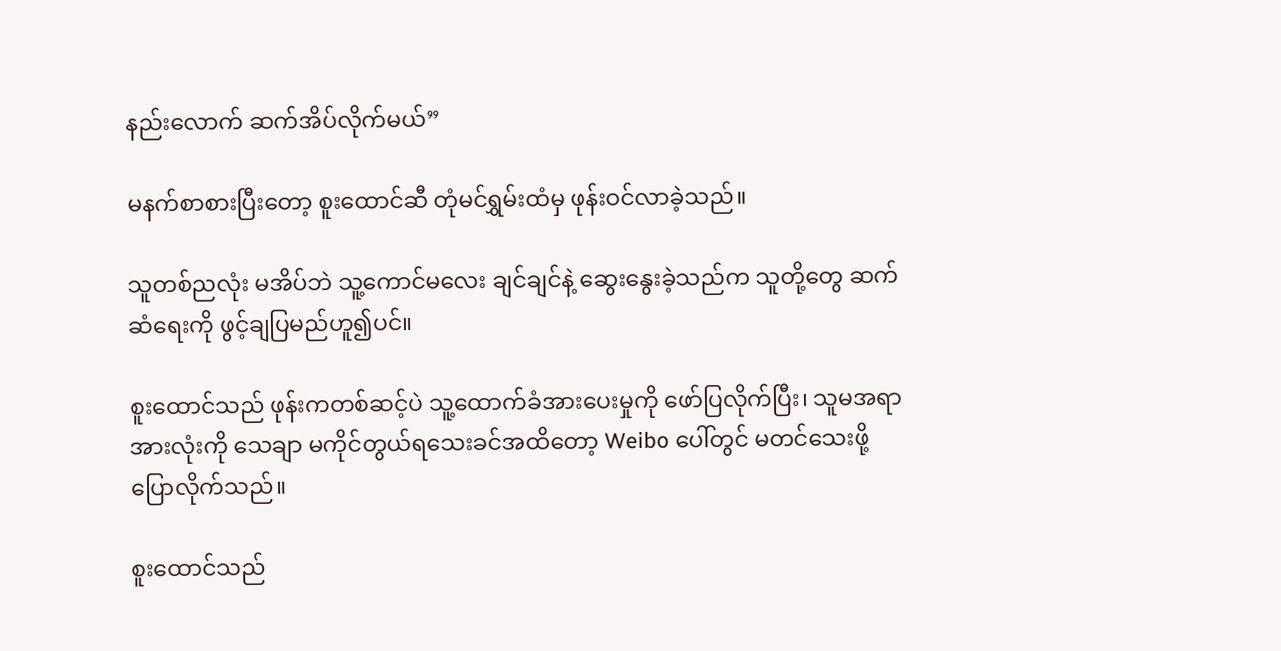နည်းလောက် ဆက်အိပ်လိုက်မယ်”

မနက်စာစားပြီးတော့ စူးထောင်ဆီ တုံမင်ရွှမ်းထံမှ ဖုန်းဝင်လာခဲ့သည်။

သူတစ်ညလုံး မအိပ်ဘဲ သူ့ကောင်မလေး ချင်ချင်နဲ့ ဆွေးနွေးခဲ့သည်က သူတို့တွေ ဆက်ဆံရေးကို ဖွင့်ချပြမည်ဟူ၍ပင်။

စူးထောင်သည် ဖုန်းကတစ်ဆင့်ပဲ သူ့ထောက်ခံအားပေးမှုကို ဖော်ပြလိုက်ပြီး၊ သူမအရာအားလုံးကို သေချာ မကိုင်တွယ်ရသေးခင်အထိတော့ Weibo ပေါ်တွင် မတင်သေးဖို့ ပြောလိုက်သည်။

စူးထောင်သည်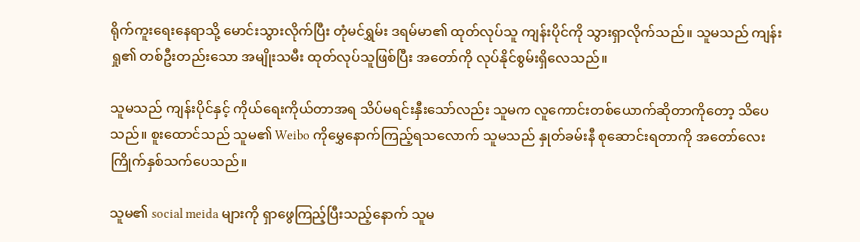ရိုက်ကူးရေးနေရာသို့ မောင်းသွားလိုက်ပြီး တုံမင်ရွှမ်း ဒရမ်မာ၏ ထုတ်လုပ်သူ ကျန်းပိုင်ကို သွားရှာလိုက်သည်။ သူမသည် ကျန်းရှု၏ တစ်ဦးတည်းသော အမျိုးသမီး ထုတ်လုပ်သူဖြစ်ပြီး အတော်ကို လုပ်နိုင်စွမ်းရှိလေသည်။

သူမသည် ကျန်းပိုင်နှင့် ကိုယ်ရေးကိုယ်တာအရ သိပ်မရင်းနှီးသော်လည်း သူမက လူကောင်းတစ်ယောက်ဆိုတာကိုတော့ သိပေသည်။ စူးထောင်သည် သူမ၏ Weibo ကိုမွှေနောက်ကြည့်ရသလောက် သူမသည် နှုတ်ခမ်းနီ စုဆောင်းရတာကို အတော်လေး ကြိုက်နှစ်သက်ပေသည်။

သူမ၏ social meida များကို ရှာဖွေကြည့်ပြီးသည့်နောက် သူမ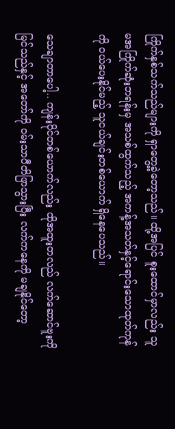ကြိုက်နှစ်သက်သည်များကို ရှာတွေ့ခဲ့တော့သည်။ ထို့အပြင် စူးထောင်မှာလည်း သူမအကြိုက်ဆုံးဘရန်းမှ အသစ်ထွက်သည့် အကန့်အသတ်နှင့်ရောင်းသောထုတ်ကုန်ကို ဝယ်ပေးနိုင်မည့် သူငယ်ချင်းတစ်ယောက် ရှိနေပေသည်။

သေချာတာပေါ့.. ကျန်းပိုင်တစ်ယောက်လည်း ထိုအထူးတလည် လက်ဆောင်ဗူးကို မြင်သည်နှင့် အတော်ကို ဝမ်းသာပီတိဖြာသွားပြီး လက်ကနေကို မချနိုင်တော့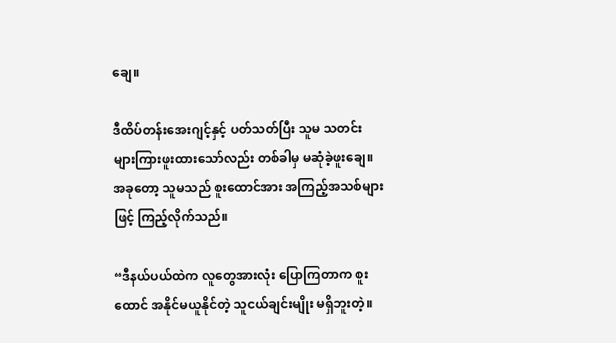ချေ။

ဒီထိပ်တန်းအေးဂျင့်နှင့် ပတ်သတ်ပြီး သူမ သတင်းများကြားဖူးထားသော်လည်း တစ်ခါမှ မဆုံခဲ့ဖူးချေ။ အခုတော့ သူမသည် စူးထောင်အား အကြည့်အသစ်များဖြင့် ကြည့်လိုက်သည်။

“ဒီနယ်ပယ်ထဲက လူတွေအားလုံး ပြောကြတာက စူးထောင် အနိုင်မယူနိုင်တဲ့ သူငယ်ချင်းမျိုး မရှိဘူးတဲ့။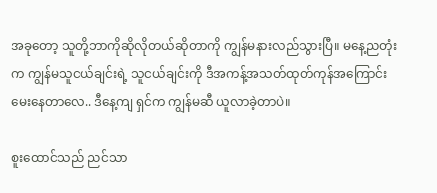အခုတော့ သူတို့ဘာကိုဆိုလိုတယ်ဆိုတာကို ကျွန်မနားလည်သွားပြီ။ မနေ့ညတုံးက ကျွန်မသူငယ်ချင်းရဲ့ သူငယ်ချင်းကို ဒီအကန့်အသတ်ထုတ်ကုန်အကြောင်း မေးနေတာလေ.. ဒီနေ့ကျ ရှင်က ကျွန်မဆီ ယူလာခဲ့တာပဲ။

စူးထောင်သည် ညင်သာ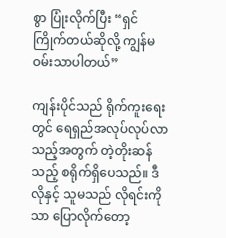စွာ ပြုံးလိုက်ပြီး “ရှင် ကြိုက်တယ်ဆိုလို့ ကျွန်မဝမ်းသာပါတယ်”

ကျန်းပိုင်သည် ရိုက်ကူးရေးတွင် ရေရှည်အလုပ်လုပ်လာသည့်အတွက် တဲ့တိုးဆန်သည့် စရိုက်ရှိပေသည်။ ဒီလိုနှင့် သူမသည် လိုရင်းကိုသာ ပြောလိုက်တော့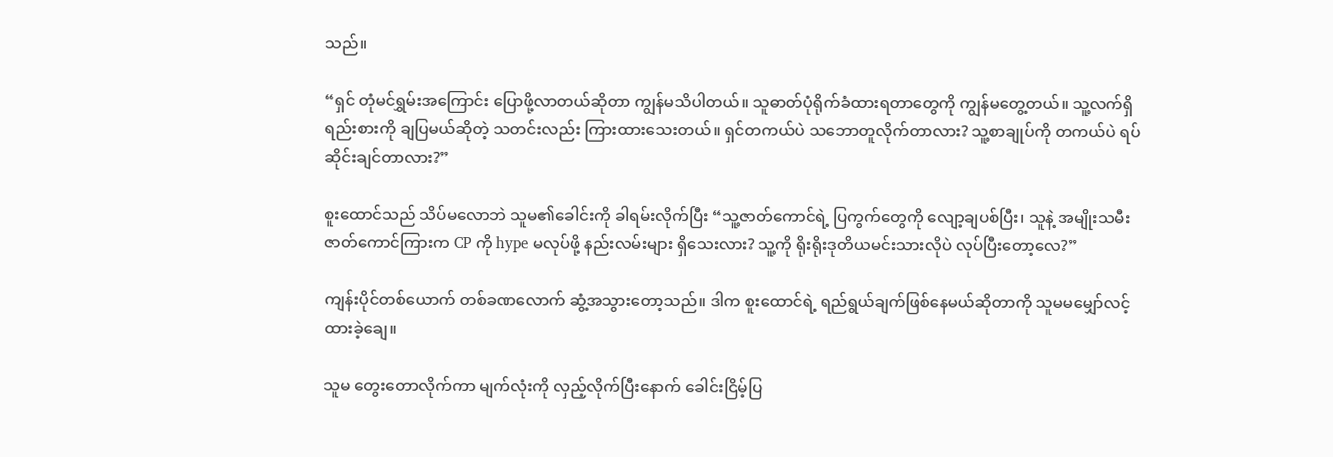သည်။

“ရှင် တုံမင်ရွှမ်းအကြောင်း ပြောဖို့လာတယ်ဆိုတာ ကျွန်မသိပါတယ်။ သူဓာတ်ပုံရိုက်ခံထားရတာတွေကို ကျွန်မတွေ့တယ်။ သူ့လက်ရှိရည်းစားကို ချပြမယ်ဆိုတဲ့ သတင်းလည်း ကြားထားသေးတယ်။ ရှင်တကယ်ပဲ သဘောတူလိုက်တာလား? သူ့စာချုပ်ကို တကယ်ပဲ ရပ်ဆိုင်းချင်တာလား?”

စူးထောင်သည် သိပ်မလောဘဲ သူမ၏ခေါင်းကို ခါရမ်းလိုက်ပြီး “သူ့ဇာတ်ကောင်ရဲ့ ပြကွက်တွေကို လျော့ချပစ်ပြီး၊ သူနဲ့ အမျိုးသမီးဇာတ်ကောင်ကြားက CP ကို hype မလုပ်ဖို့ နည်းလမ်းများ ရှိသေးလား? သူ့ကို ရိုးရိုးဒုတိယမင်းသားလိုပဲ လုပ်ပြီးတော့လေ?”

ကျန်းပိုင်တစ်ယောက် တစ်ခဏလောက် ဆွံ့အသွားတော့သည်။ ဒါက စူးထောင်ရဲ့ ရည်ရွယ်ချက်ဖြစ်နေမယ်ဆိုတာကို သူမမမျှော်လင့်ထားခဲ့ချေ။

သူမ တွေးတောလိုက်ကာ မျက်လုံးကို လှည့်လိုက်ပြီးနောက် ခေါင်းငြိမ့်ပြ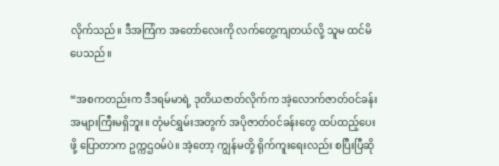လိုက်သည်။ ဒီအကြံက အတော်လေးကို လက်တွေ့ကျတယ်လို့ သူမ ထင်မိပေသည်။

“အစကတည်းက ဒီဒရမ်မာရဲ့ ဒုတိယဇာတ်လိုက်က အဲ့လောက်ဇာတ်ဝင်ခန်း အများကြီးမရှိဘူး။ တုံမင်ရွှမ်းအတွက် အပိုဇာတ်ဝင်ခန်းတွေ ထပ်ထည့်ပေးဖို့ ပြောတာက ဥက္ကဌဝမ်ပဲ။ အဲ့တော့ ကျွန်မတို့ ရိုက်ကူးရေးလည်း စပြီးပြီဆို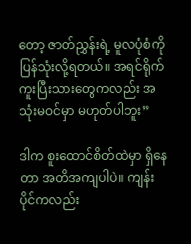တော့ ဇာတ်ညွှန်းရဲ့ မူလပုံစံကို ပြန်သုံးလို့ရတယ်။ အရင်ရိုက်ကူးပြီးသားတွေကလည်း အသုံးမဝင်မှာ မဟုတ်ပါဘူး”

ဒါက စူးထောင်စိတ်ထဲမှာ ရှိနေတာ အတိအကျပါပဲ။ ကျန်းပိုင်ကလည်း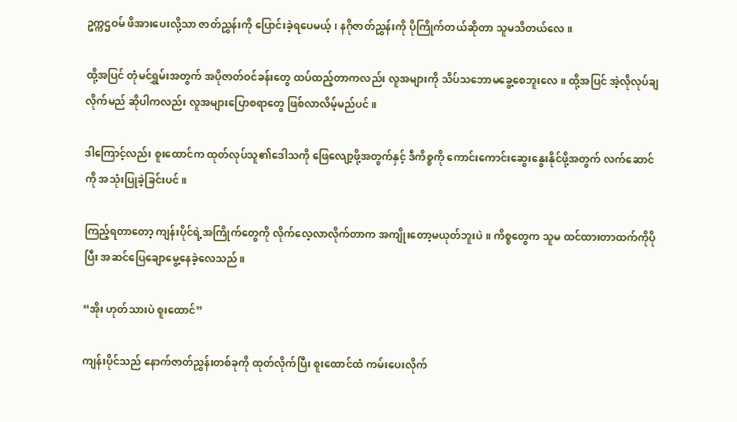ဥက္ကဌဝမ် ဖိအားပေးလို့သာ ဇာတ်ညွှန်းကို ပြောင်းခဲ့ရပေမယ့်၊ နဂိုဇာတ်ညွှန်းကို ပိုကြိုက်တယ်ဆိုတာ သူမသိတယ်လေ။

ထို့အပြင် တုံမင်ရွှမ်းအတွက် အပိုဇာတ်ဝင်ခန်းတွေ ထပ်ထည့်တာကလည်း လူအများကို သိပ်သဘောမခွေ့စေဘူးလေ။ ထို့အပြင် အဲ့လိုလုပ်ချလိုက်မည် ဆိုပါကလည်း လူအများပြောစရာတွေ ဖြစ်လာလိမ့်မည်ပင်။

ဒါကြောင့်လည်း စူးထောင်က ထုတ်လုပ်သူ၏ဒေါသကို ဖြေလျော့ဖို့အတွက်နှင့် ဒီကိစ္စကို ကောင်းကောင်းဆွေးနွေးနိုင်ဖို့အတွက် လက်ဆောင်ကို အသုံးပြုခဲ့ခြင်းပင်။

ကြည့်ရတာတော့ ကျန်းပိုင်ရဲ့အကြိုက်တွေကို လိုက်လေ့လာလိုက်တာက အကျိုးတော့မယုတ်ဘူးပဲ။ ကိစ္စတွေက သူမ ထင်ထားတာထက်ကိုပိုပြီး အဆင်ပြေချောမွေ့နေခဲ့လေသည်။

“အိုး ဟုတ်သားပဲ စူးထောင်”

ကျန်းပိုင်သည် နောက်ဇာတ်ညွှန်းတစ်ခုကို ထုတ်လိုက်ပြီး စူးထောင်ထံ ကမ်းပေးလိုက်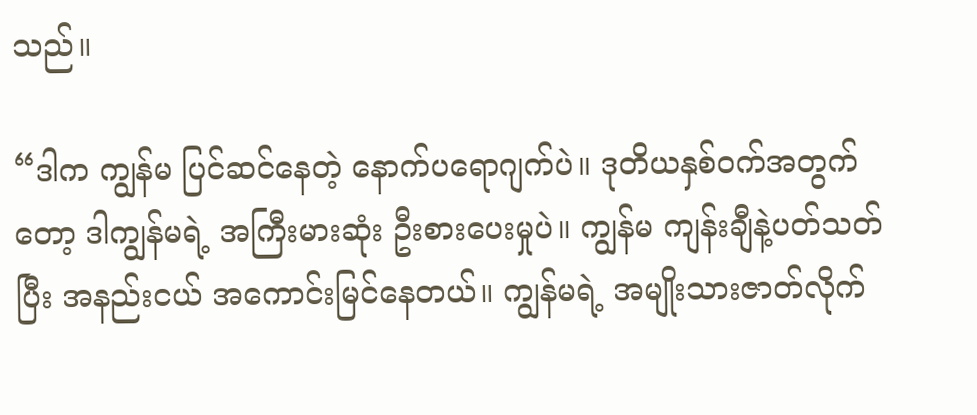သည်။

“ဒါက ကျွန်မ ပြင်ဆင်နေတဲ့ နောက်ပရောဂျက်ပဲ။ ဒုတိယနှစ်ဝက်အတွက်တော့ ဒါကျွန်မရဲ့ အကြီးမားဆုံး ဦးစားပေးမှုပဲ။ ကျွန်မ ကျန်းချီနဲ့ပတ်သတ်ပြီး အနည်းငယ် အကောင်းမြင်နေတယ်။ ကျွန်မရဲ့ အမျိုးသားဇာတ်လိုက်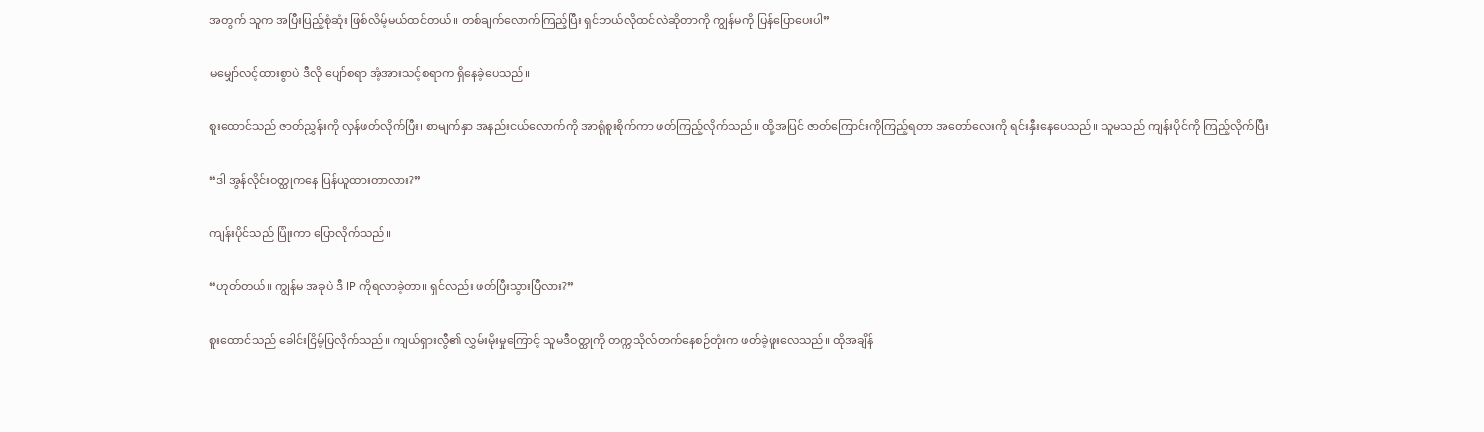အတွက် သူက အပြီးပြည့်စုံဆုံး ဖြစ်လိမ့်မယ်ထင်တယ်။ တစ်ချက်လောက်ကြည့်ပြီး ရှင်ဘယ်လိုထင်လဲဆိုတာကို ကျွန်မကို ပြန်ပြောပေးပါ”

မမျှော်လင့်ထားစွာပဲ ဒီလို ပျော်စရာ အံ့အားသင့်စရာက ရှိနေခဲ့ပေသည်။

စူးထောင်သည် ဇာတ်ညွှန်းကို လှန်ဖတ်လိုက်ပြီး၊ စာမျက်နှာ အနည်းငယ်လောက်ကို အာရုံစူးစိုက်ကာ ဖတ်ကြည့်လိုက်သည်။ ထို့အပြင် ဇာတ်ကြောင်းကိုကြည့်ရတာ အတော်လေးကို ရင်းနှီးနေပေသည်။ သူမသည် ကျန်းပိုင်ကို ကြည့်လိုက်ပြီး

“ဒါ အွန်လိုင်းဝတ္ထုကနေ ပြန်ယူထားတာလား?”

ကျန်းပိုင်သည် ပြုံးကာ ပြောလိုက်သည်။

“ဟုတ်တယ်။ ကျွန်မ အခုပဲ ဒီ IP ကိုရလာခဲ့တာ။ ရှင်လည်း ဖတ်ပြီးသွားပြီလား?”

စူးထောင်သည် ခေါင်းငြိမ့်ပြလိုက်သည်။ ကျယ်ရှားလွီ၏ လွှမ်းမိုးမှုကြောင့် သူမဒီဝတ္ထုကို တက္ကသိုလ်တက်နေစဉ်တုံးက ဖတ်ခဲ့ဖူးလေသည်။ ထိုအချိန်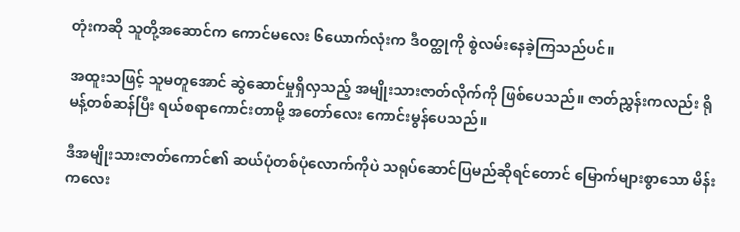တုံးကဆို သူတို့အဆောင်က ကောင်မလေး ၆ယောက်လုံးက ဒီဝတ္ထုကို စွဲလမ်းနေခဲ့ကြသည်ပင်။

အထူးသဖြင့် သူမတူအောင် ဆွဲဆောင်မှုရှိလှသည့် အမျိုးသားဇာတ်လိုက်ကို ဖြစ်ပေသည်။ ဇာတ်ညွှန်းကလည်း ရိုမန့်တစ်ဆန်ပြီး ရယ်စရာကောင်းတာမို့ အတော်လေး ကောင်းမွန်ပေသည်။

ဒီအမျိုးသားဇာတ်ကောင်၏ ဆယ်ပုံတစ်ပုံလောက်ကိုပဲ သရုပ်ဆောင်ပြမည်ဆိုရင်တောင် မြောက်များစွာသော မိန်းကလေး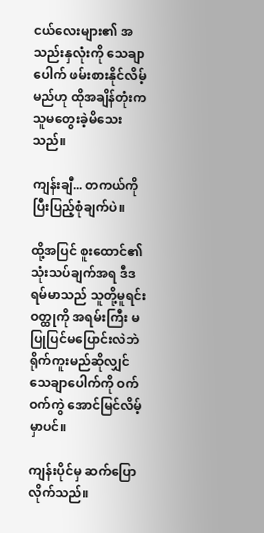ငယ်လေးများ၏ အသည်းနှလုံးကို သေချာပေါက် ဖမ်းစားနိုင်လိမ့်မည်ဟု ထိုအချိန်တုံးက သူမတွေးခဲ့မိသေးသည်။

ကျန်းချီ... တကယ်ကို ပြီးပြည့်စုံချက်ပဲ။

ထို့အပြင် စူးထောင်၏ သုံးသပ်ချက်အရ ဒီဒရမ်မာသည် သူတို့မူရင်းဝတ္ထုကို အရမ်းကြီး မပြုပြင်မပြောင်းလဲဘဲ ရိုက်ကူးမည်ဆိုလျှင် သေချာပေါက်ကို ဝက်ဝက်ကွဲ အောင်မြင်လိမ့်မှာပင်။

ကျန်းပိုင်မှ ဆက်ပြောလိုက်သည်။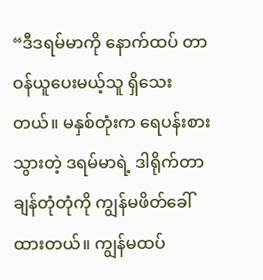“ဒီဒရမ်မာကို နောက်ထပ် တာဝန်ယူပေးမယ့်သူ ရှိသေးတယ်။ မနှစ်တုံးက ရေပန်းစားသွားတဲ့ ဒရမ်မာရဲ့ ဒါရိုက်တာ ချန်တုံတုံကို ကျွန်မဖိတ်ခေါ်ထားတယ်။ ကျွန်မထပ်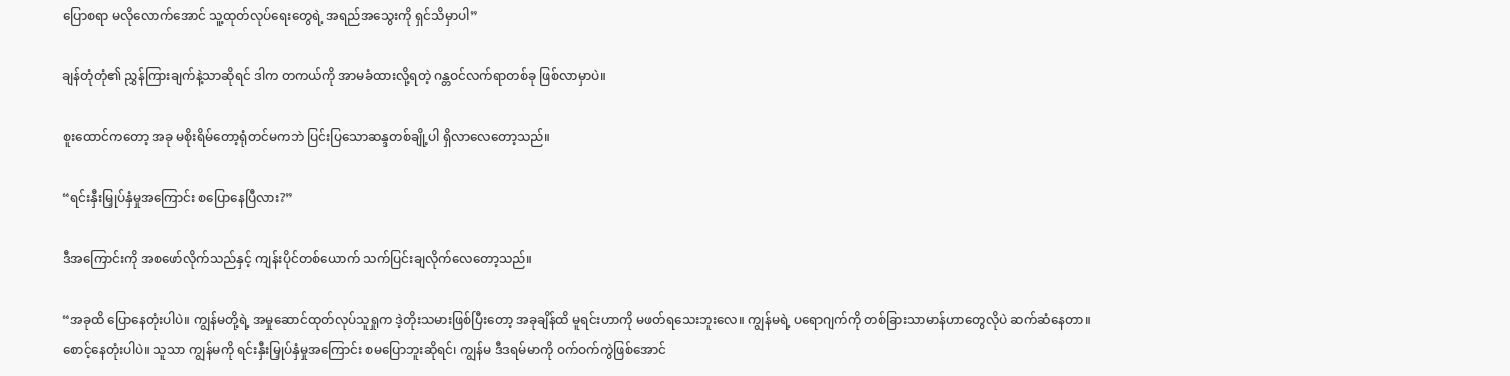ပြောစရာ မလိုလောက်အောင် သူ့ထုတ်လုပ်ရေးတွေရဲ့ အရည်အသွေးကို ရှင်သိမှာပါ”

ချန်တုံတုံ၏ ညွှန်ကြားချက်နဲ့သာဆိုရင် ဒါက တကယ်ကို အာမခံထားလို့ရတဲ့ ဂန္တဝင်လက်ရာတစ်ခု ဖြစ်လာမှာပဲ။

စူးထောင်ကတော့ အခု မစိုးရိမ်တော့ရုံတင်မကဘဲ ပြင်းပြသောဆန္ဒတစ်ချို့ပါ ရှိလာလေတော့သည်။

“ရင်းနှီးမြှုပ်နှံမှုအကြောင်း စပြောနေပြီလား?”

ဒီအကြောင်းကို အစဖော်လိုက်သည်နှင့် ကျန်းပိုင်တစ်ယောက် သက်ပြင်းချလိုက်လေတော့သည်။

“အခုထိ ပြောနေတုံးပါပဲ။ ကျွန်မတို့ရဲ့ အမှုဆောင်ထုတ်လုပ်သူရှုက ဒဲ့တိုးသမားဖြစ်ပြီးတော့ အခုချိန်ထိ မူရင်းဟာကို မဖတ်ရသေးဘူးလေ။ ကျွန်မရဲ့ ပရောဂျက်ကို တစ်ခြားသာမာန်ဟာတွေလိုပဲ ဆက်ဆံနေတာ။ စောင့်နေတုံးပါပဲ။ သူသာ ကျွန်မကို ရင်းနှီးမြှုပ်နှံမှုအကြောင်း စမပြောဘူးဆိုရင်၊ ကျွန်မ ဒီဒရမ်မာကို ဝက်ဝက်ကွဲဖြစ်အောင်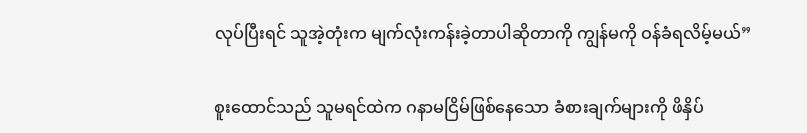လုပ်ပြီးရင် သူအဲ့တုံးက မျက်လုံးကန်းခဲ့တာပါဆိုတာကို ကျွန်မကို ဝန်ခံရလိမ့်မယ်”

စူးထောင်သည် သူမရင်ထဲက ဂနာမငြိမ်ဖြစ်နေသော ခံစားချက်များကို ဖိနှိပ်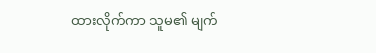ထားလိုက်ကာ သူမ၏ မျက်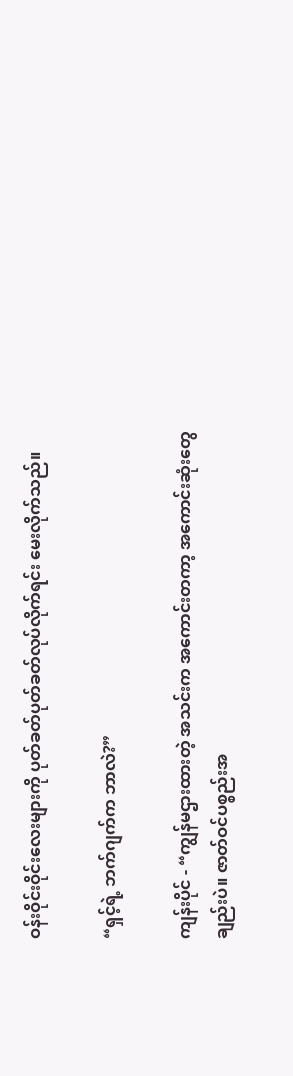ဝန်းဝိုင်းဝိုင်းလေးများကို ပုတ်ခတ်ပုတ်ခတ်လုပ်လိုက်ရင်း မေးလိုက်သည်။

“ရှင့်ရဲ့ ဘက်ဂျက်က ဘာလဲ?”

ကျန်းပိုင် - “ကျွန်မဌားထားတဲ့ အသင်းက အကောင်းတကာ့ အကောင်းဆုံးတွေချည်းပဲ။ ဇာတ်ဝင်ပစ္စည်းအ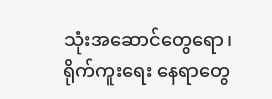သုံးအဆောင်တွေရော၊ ရိုက်ကူးရေး နေရာတွေ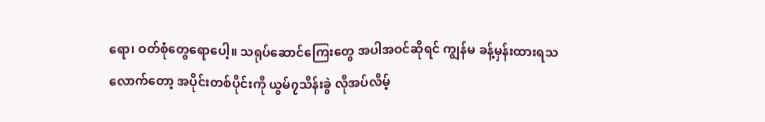ရော၊ ဝတ်စုံတွေရောပေါ့။ သရုပ်ဆောင်ကြေးတွေ အပါအဝင်ဆိုရင် ကျွန်မ ခန့်မှန်းထားရသလောက်တော့ အပိုင်းတစ်ပိုင်းကို ယွမ်၇သိန်းခွဲ လိုအပ်လိမ့်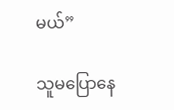မယ်”

သူမပြောနေ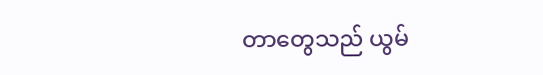တာတွေသည် ယွမ်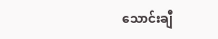သောင်းချီ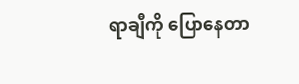ရာချီကို ပြောနေတာ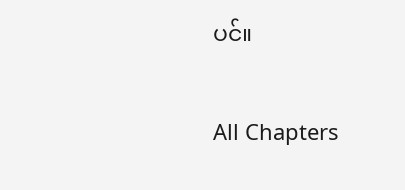ပင်။

All Chapters